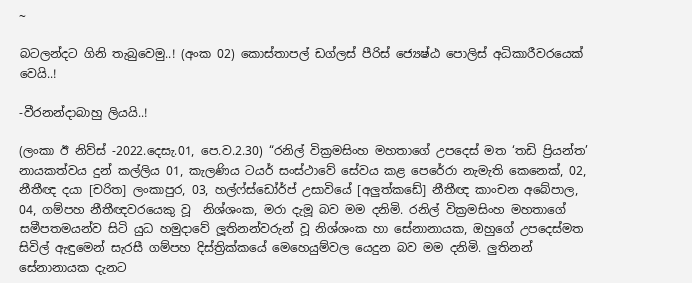~

බටලන්දට ගිනි තැබුවෙමු..! (අංක 02) කොස්තාපල් ඩග්ලස් පීරිස් ජ්‍යෙෂ්ඨ පොලිස් අධිකාරීවරයෙක් වෙයි..!

-වීරනන්දාබාහු ලියයි..!

(ලංකා ඊ නිව්ස් -2022.දෙසැ.01, පෙ.ව.2.30) “රනිල් වික්‍රමසිංහ මහතාගේ උපදෙස් මත ‘තඩි ප්‍රියන්ත’ නායකත්වය දුන් කල්ලිය 01, කැලණිය ටයර් සංස්ථාවේ සේවය කළ පෙරේරා නැමැති කෙනෙක්, 02, නීතීඥ දයා [චරිත] ලංකාපුර, 03, හල්ෆ්ස්ඩෝර්ප් උසාවියේ [අලුත්කඩේ] නීතීඥ කාංචන අබේපාල, 04, ගම්පහ නීතීඥවරයෙකු වූ  නිශ්ශංක, මරා දැමූ බව මම දනිමි. රනිල් වික්‍රමසිංහ මහතාගේ සමීපතමයන්ව සිටි යුධ හමුදාවේ ලූතිනන්වරුන් වූ නිශ්ශංක හා සේනානායක, ඔහුගේ උපදෙස්මත සිවිල් ඇඳුමෙන් සැරසී ගම්පහ දිස්ත්‍රික්කයේ මෙහෙයුම්වල යෙදුන බව මම දනිමි. ලුතිනන් සේනානායක දැනට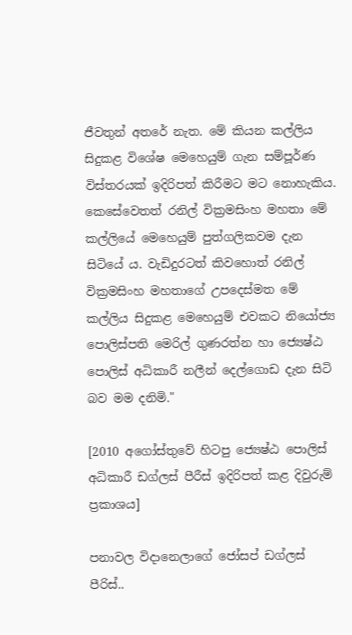ජීවතුන් අතරේ නැත. මේ කියන කල්ලිය සිදුකළ විශේෂ මෙහෙයුම් ගැන සම්පූර්ණ විස්තරයක් ඉදිරිපත් කිරීමට මට නොහැකිය. කෙසේවෙතත් රනිල් වික්‍රමසිංහ මහතා මේ කල්ලියේ මෙහෙයුම් පුත්ගලිකවම දැන සිටියේ ය. වැඩිදුරටත් කිවහොත් රනිල් වික්‍රමසිංහ මහතාගේ උපදෙස්මත මේ කල්ලිය සිදුකළ මෙහෙයුම් එවකට නියෝජ්‍ය පොලිස්පති මෙරිල් ගුණරත්න හා ජ්‍යෙෂ්ඨ පොලිස් අධිකාරී නලීන් දෙල්ගොඩ දැන සිටි බව මම දනිමි."

[2010 අගෝස්තුවේ හිටපු ජ්‍යෙෂ්ඨ පොලිස් අධිකාරී ඩග්ලස් පීරීස් ඉදිරිපත් කළ දිවුරුම් ප්‍රකාශය]

පනාවල විදානෙලාගේ ජෝසප් ඩග්ලස් පීරිස්..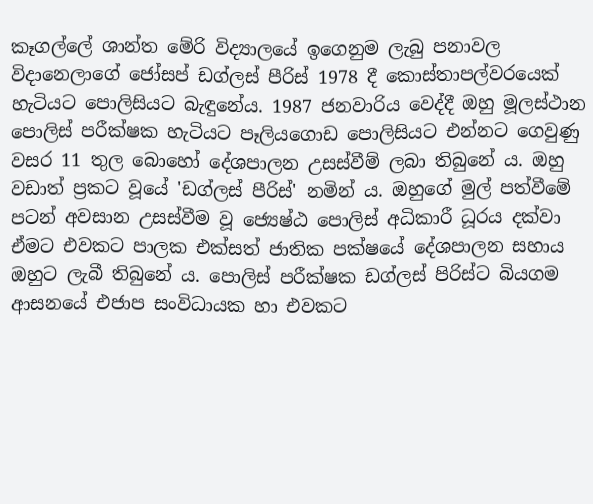කෑගල්ලේ ශාන්ත මේරි විද්‍යාලයේ ඉගෙනුම ලැබු පනාවල විදානෙලාගේ ජෝසප් ඩග්ලස් පීරිස් 1978 දී කොස්තාපල්වරයෙක් හැටියට පොලිසියට බැඳුනේය. 1987 ජනවාරිය වෙද්දී ඔහු මූලස්ථාන පොලිස් පරීක්ෂක හැටියට පෑලියගොඩ පොලිසියට එන්නට ගෙවුණු වසර 11 තුල බොහෝ දේශපාලන උසස්වීම් ලබා තිබුනේ ය. ඔහු වඩාත් ප්‍රකට වූයේ 'ඩග්ලස් පීරිස්' නමින් ය. ඔහුගේ මුල් පත්වීමේ පටන් අවසාන උසස්වීම වූ ජ්‍යෙෂ්ඨ පොලිස් අධිකාරී ධූරය දක්වා ඒමට එවකට පාලක එක්සත් ජාතික පක්ෂයේ දේශපාලන සහාය ඔහුට ලැබී තිබුනේ ය. පොලිස් පරීක්ෂක ඩග්ලස් පිරිස්ට බියගම ආසනයේ එජාප සංවිධායක හා එවකට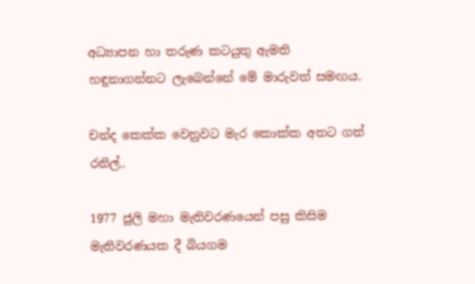අධ්‍යාපන හා තරුණ කටයුතු ඇමති හඳුනාගන්නට ලැබෙන්නේ මේ මාරුවත් සමඟය.

චන්ද කෙක්ක වෙනුවට මැර කොක්ක අතට ගත් රනිල්..

1977 ජුලි මහා මැතිවරණයෙන් පසු කිසිම මැතිවරණයක දී බියගම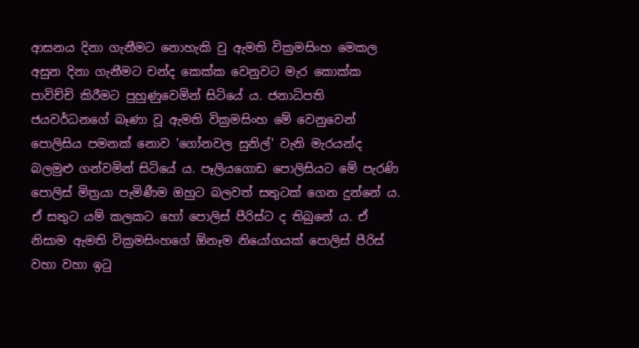ආසනය දිනා ගැනීමට නොහැකි වු ඇමති වික්‍රමසිංහ මෙකල අසුන දිනා ගැනීමට චන්ද කෙක්ක වෙනුවට මැර කොක්ක පාවිච්චි කිරීමට පුහුණුවෙමින් සිටියේ ය. ජනාධිපති ජයවර්ධනගේ බෑණා වූ ඇමති වික්‍රමසිංහ මේ වෙනුවෙන් පොලිසිය පමනක් නොව 'ගෝනවල සුනිල්' වැනි මැරයන්ද බලමුළු ගන්වමින් සිටියේ ය. පෑලියගොඩ පොලිසියට මේ පැරණි පොලිස් මිත්‍රයා පැමිණීම ඔහුට බලවත් සතුටක් ගෙන දුන්නේ ය. ඒ සතුට යම් කලකට හෝ පොලිස් පීරිස්ට ද තිබුනේ ය. ඒ නිසාම ඇමති වික්‍රමසිංහගේ ඕනෑම නියෝගයක් පොලිස් පීරිස් වහා වහා ඉටු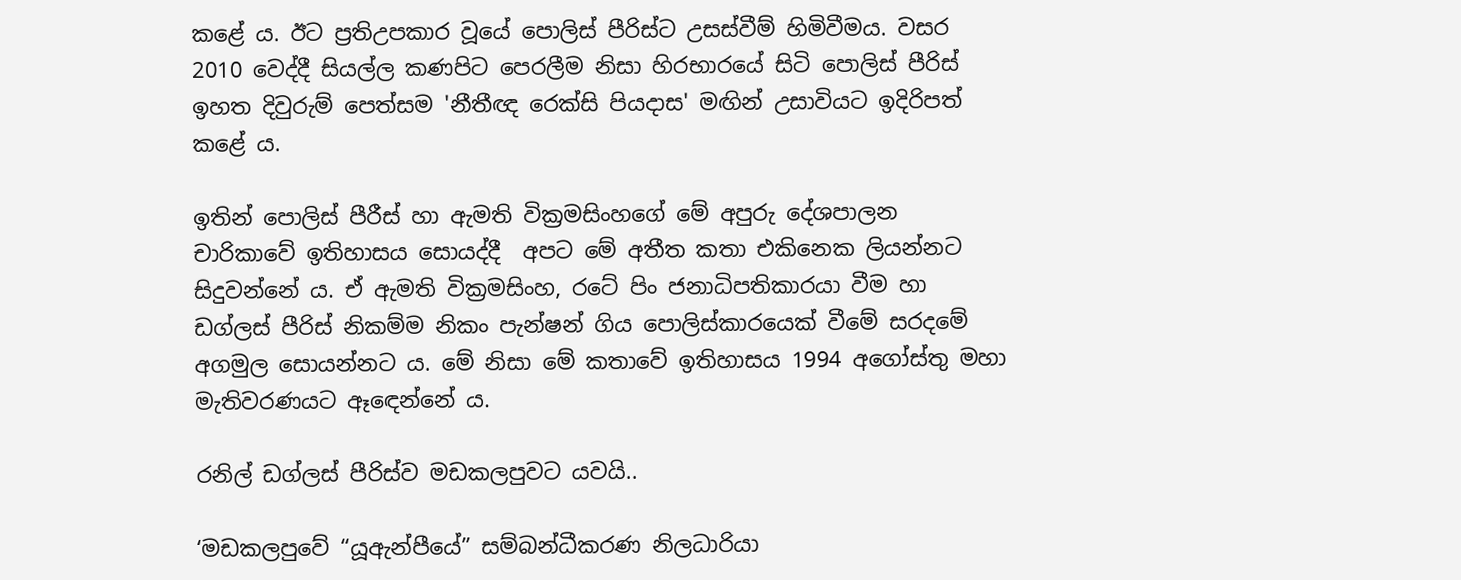කළේ ය. ඊට ප්‍රතිඋපකාර වූයේ පොලිස් පීරිස්ට උසස්වීම් හිමිවීමය. වසර 2010 වෙද්දී සියල්ල කණපිට පෙරලීම නිසා හිරභාරයේ සිටි පොලිස් පීරිස් ඉහත දිවුරුම් පෙත්සම 'නීතීඥ රෙක්සි පියදාස' මඟින් උසාවියට ඉදිරිපත් කළේ ය.

ඉතින් පොලිස් පීරීස් හා ඇමති වික්‍රමසිංහගේ මේ අපුරු දේශපාලන චාරිකාවේ ඉතිහාසය සොයද්දී  අපට මේ අතීත කතා එකිනෙක ලියන්නට සිදුවන්නේ ය. ඒ ඇමති වික්‍රමසිංහ, රටේ පිං ජනාධිපතිකාරයා වීම හා ඩග්ලස් පීරිස් නිකම්ම නිකං පැන්ෂන් ගිය පොලිස්කාරයෙක් වීමේ සරදමේ අගමුල සොයන්නට ය. මේ නිසා මේ කතාවේ ඉතිහාසය 1994 අගෝස්තු මහා මැතිවරණයට ඈඳෙන්නේ ය.

රනිල් ඩග්ලස් පීරිස්ව මඩකලපුවට යවයි..

‘මඩකලපුවේ “යූඇන්පීයේ” සම්බන්ධීකරණ නිලධාරියා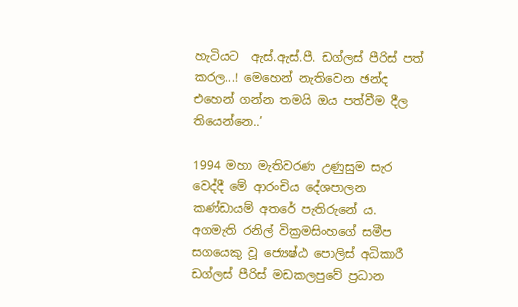හැටියට  ඇස්.ඇස්.පී. ඩග්ලස් පීරිස් පත් කරල...! මෙහෙන් නැතිවෙන ඡන්ද එහෙන් ගන්න තමයි ඔය පත්වීම දීල තියෙන්නෙ..’

1994 මහා මැතිවරණ උණුසුම සැර වෙද්දී මේ ආරංචිය දේශපාලන කණ්ඩායම් අතරේ පැතිරුනේ ය.  අගමැති රනිල් වික්‍රමසිංහගේ සමීප සගයෙකු වූ ජ්‍යෙෂ්ඨ පොලිස් අධිකාරී ඩග්ලස් පීරිස් මඩකලපුවේ ප්‍රධාන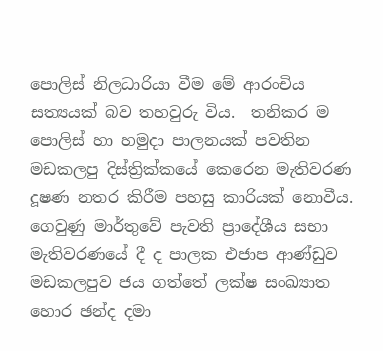පොලිස් නිලධාරියා වීම මේ ආරංචිය සත්‍යයක් බව තහවුරු විය.  තනිකර ම පොලිස් හා හමුදා පාලනයක් පවතින මඩකලපු දිස්ත්‍රික්කයේ කෙරෙන මැතිවරණ දූෂණ නතර කිරීම පහසු කාරියක් නොවීය. ගෙවුණු මාර්තුවේ පැවති ප්‍රාදේශීය සභා මැතිවරණයේ දී ද පාලක එජාප ආණ්ඩුව මඩකලපුව ජය ගත්තේ ලක්ෂ සංඛ්‍යාත හොර ඡන්ද දමා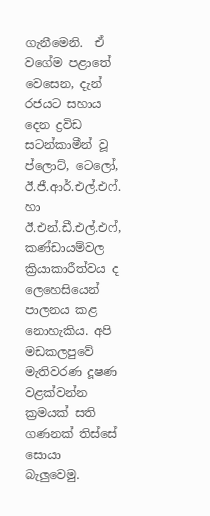ගැනීමෙනි.  ඒ වගේම පළාතේ වෙසෙන, දැන් රජයට සහාය දෙන ද්‍රවිඩ සටන්කාමීන් වූ ප්ලොට්, ටෙලෝ, ඊ.ජී.ආර්.එල්.එෆ්. හා ඊ.එන්.ඩී.එල්.එෆ්, කණ්ඩායම්වල ක්‍රියාකාරීත්වය ද ලෙහෙසියෙන් පාලනය කළ නොහැකිය. අපි මඩකලපුවේ මැතිවරණ දූෂණ වළක්වන්න ක්‍රමයක් සති ගණනක් තිස්සේ සොයා බැලුවෙමු.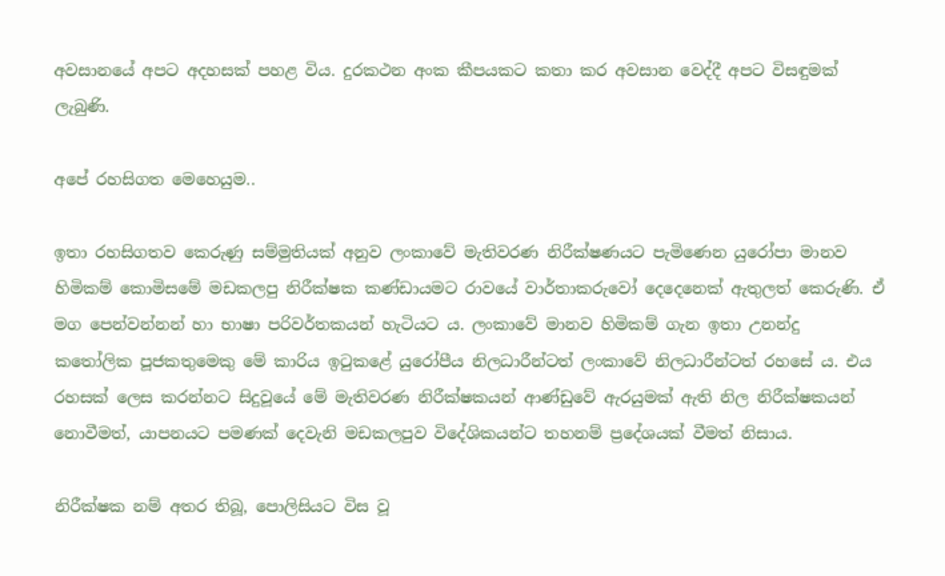අවසානයේ අපට අදහසක් පහළ විය. දුරකථන අංක කීපයකට කතා කර අවසාන වෙද්දී අපට විසඳුමක් ලැබුණි.

අපේ රහසිගත මෙහෙයුම..

ඉතා රහසිගතව කෙරුණු සම්මුතියක් අනුව ලංකාවේ මැතිවරණ නිරීක්ෂණයට පැමිණෙන යුරෝපා මානව හිමිකම් කොමිසමේ මඩකලපු නිරීක්ෂක කණ්ඩායමට රාවයේ වාර්තාකරුවෝ දෙදෙනෙක් ඇතුලත් කෙරුණි. ඒ මග පෙන්වන්නන් හා භාෂා පරිවර්තකයන් හැටියට ය. ලංකාවේ මානව හිමිකම් ගැන ඉතා උනන්දු  කතෝලික පූජකතුමෙකු මේ කාරිය ඉටුකළේ යුරෝපීය නිලධාරීන්ටත් ලංකාවේ නිලධාරීන්ටත් රහසේ ය. එය රහසක් ලෙස කරන්නට සිදුවූයේ මේ මැතිවරණ නිරීක්ෂකයන් ආණ්ඩුවේ ඇරයුමක් ඇති නිල නිරීක්ෂකයන් නොවීමත්, යාපනයට පමණක් දෙවැනි මඩකලපුව විදේශිකයන්ට තහනම් ප්‍රදේශයක් වීමත් නිසාය.

නිරීක්ෂක නම් අතර තිබූ, පොලිසියට විස වූ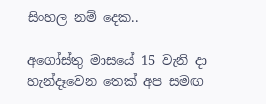සිංහල නම් දෙක..

අගෝස්තු මාසයේ 15 වැනි දා හැන්දෑවෙන තෙක් අප සමඟ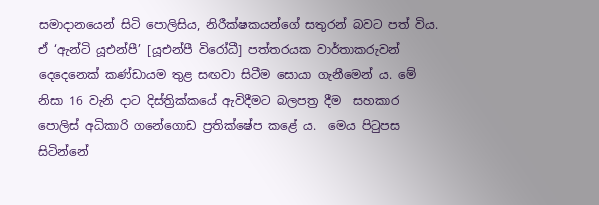සමාදානයෙන් සිටි පොලිසිය, නිරීක්ෂකයන්ගේ සතුරන් බවට පත් විය. ඒ ‘ඇන්ටි යූඑන්පී’ [යූඑන්පී විරෝධී] පත්තරයක වාර්තාකරුවන් දෙදෙනෙක් කණ්ඩායම තුළ සඟවා සිටීම සොයා ගැනීමෙන් ය. මේ නිසා 16 වැනි දාට දිස්ත්‍රික්කයේ ඇවිදීමට බලපත්‍ර දීම  සහකාර පොලිස් අධිකාරි ගනේගොඩ ප්‍රතික්ෂේප කළේ ය.  මෙය පිටුපස සිටින්නේ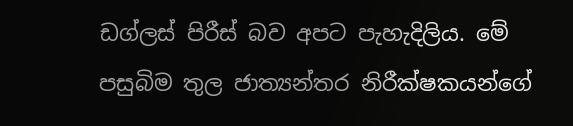ඩග්ලස් පිරීස් බව අපට පැහැදිලිය. මේ පසුබිම තුල ජාත්‍යන්තර නිරීක්ෂකයන්ගේ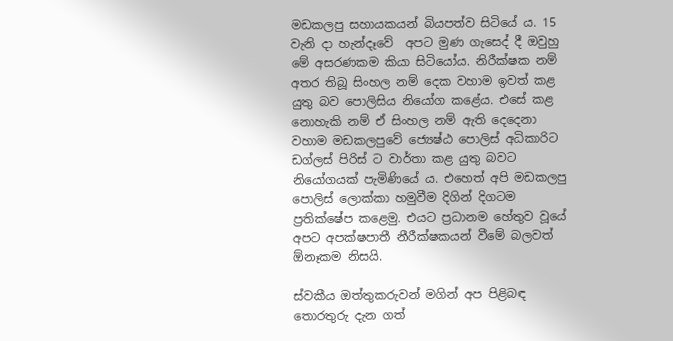මඩකලපු සහායකයන් බියපත්ව සිටියේ ය. 15 වැනි දා හැන්දෑවේ  අපට මුණ ගැසෙද් දී ඔවුහු මේ අසරණකම කියා සිටියෝය. නිරීක්ෂක නම් අතර තිබූ සිංහල නම් දෙක වහාම ඉවත් කළ යුතු බව පොලිසිය නියෝග කළේය. එසේ කළ නොහැකි නම් ඒ සිංහල නම් ඇති දෙදෙනා වහාම මඩකලපුවේ ජ්‍යෙෂ්ඨ පොලිස් අධිකාරිට ඩග්ලස් පිරිස් ට වාර්තා කළ යුතු බවට නියෝගයක් පැමිණියේ ය. එහෙත් අපි මඩකලපු පොලිස් ලොක්කා හමුවීම දිගින් දිගටම ප්‍රතික්ෂේප කළෙමු. එයට ප්‍රධානම හේතුව වූයේ අපට අපක්ෂපාතී නීරීක්ෂකයන් වීමේ බලවත් ඕනෑකම නිසයි.

ස්වකීය ඔත්තුකරුවන් මගින් අප පිළිබඳ තොරතුරු දැන ගත්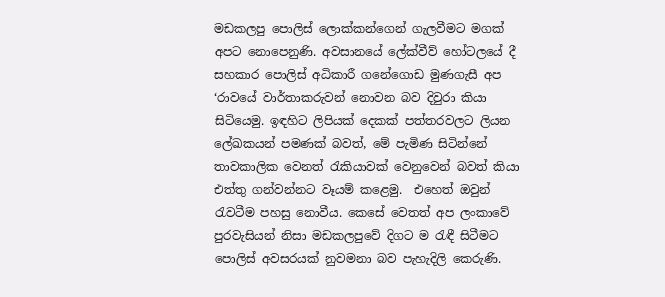මඩකලපු පොලිස් ලොක්කන්ගෙන් ගැලවීමට මගක් අපට නොපෙනුණි. අවසානයේ ලේක්වීව් හෝටලයේ දී සහකාර පොලිස් අධිකාරී ගනේගොඩ මුණගැසී අප ‘රාවයේ වාර්තාකරුවන් නොවන බව දිවුරා කියා සිටියෙමු. ඉඳහිට ලිපියක් දෙකක් පත්තරවලට ලියන ලේඛකයන් පමණක් බවත්, මේ පැමිණ සිටින්නේ තාවකාලික වෙනත් රැකියාවක් වෙනුවෙන් බවත් කියා එත්තු ගන්වන්නට වෑයම් කළෙමු.  එහෙත් ඔවුන් රැවටීම පහසු නොවීය. කෙසේ වෙතත් අප ලංකාවේ පුරවැසියන් නිසා මඩකලපුවේ දිගට ම රැඳී සිටීමට පොලිස් අවසරයක් නුවමනා බව පැහැදිලි කෙරුණි.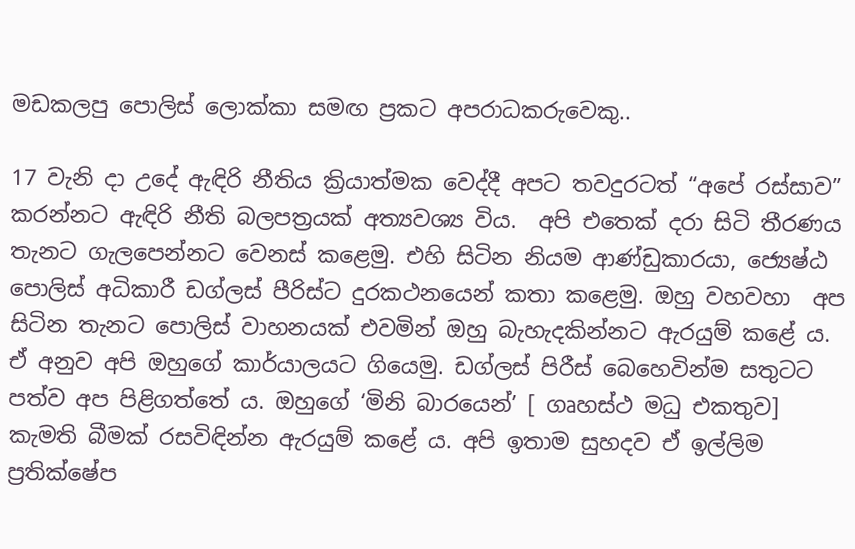මඩකලපු පොලිස් ලොක්කා සමඟ ප්‍රකට අපරාධකරුවෙකු..

17 වැනි දා උදේ ඇඳිරි නීතිය ක්‍රියාත්මක වෙද්දී අපට තවදුරටත් “අපේ රස්සාව” කරන්නට ඇඳිරි නීති බලපත්‍රයක් අත්‍යවශ්‍ය විය.  අපි එතෙක් දරා සිටි තීරණය තැනට ගැලපෙන්නට වෙනස් කළෙමු. එහි සිටින නියම ආණ්ඩුකාරයා, ජ්‍යෙෂ්ඨ පොලිස් අධිකාරී ඩග්ලස් පීරිස්ට දුරකථනයෙන් කතා කළෙමු. ඔහු වහවහා  අප සිටින තැනට පොලිස් වාහනයක් එවමින් ඔහු බැහැදකින්නට ඇරයුම් කළේ ය. ඒ අනුව අපි ඔහුගේ කාර්යාලයට ගියෙමු. ඩග්ලස් පිරීස් බෙහෙවින්ම සතුටට පත්ව අප පිළිගත්තේ ය. ඔහුගේ ‘මිනි බාරයෙන්’ [ ගෘහස්ථ මධු එකතුව] කැමති බීමක් රසවිඳින්න ඇරයුම් කළේ ය. අපි ඉතාම සුහදව ඒ ඉල්ලිම ප්‍රතික්ෂේප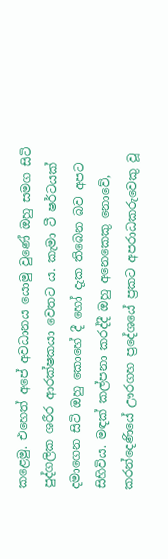කළෙමු. එහෙත් අපේ අවධානය යොමු වුණේ ඔහු සමග සිටි පුද්ගලික ශරීර ආරක්ෂකයා වෙතට ය. කැමා ටී ෂර්ටයක් දමාගෙන සිටි ඔහු කොහේ දී හෝ දැක තිබෙන බව අපට සිහිවිය. මඳක් කල්පනා කරද්දී ඔහු අනෙකෙකු නොවේ, කරන්දෙණියේ ඌරගහ ප්‍රදේශයේ ප්‍රකට අපරාධකරුවෙකු වූ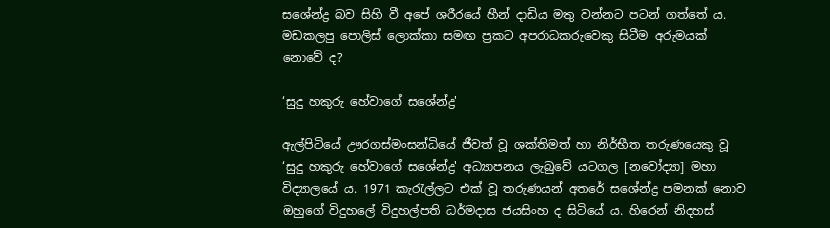සශේන්ද්‍ර බව සිහි වී අපේ ශරීරයේ හීන් දාඩිය මතු වන්නට පටන් ගත්තේ ය. මඩකලපු පොලිස් ලොක්කා සමඟ ප්‍රකට අපරාධකරුවෙකු සිටීම අරුමයක් නොවේ ද?

‘සුදු හකුරු හේවාගේ සශේන්ද්‍ර'

ඇල්පිටියේ ඌරගස්මංසන්ධියේ ජීවත් වූ ශක්තිමත් හා නිර්භීත තරුණයෙකු වූ ‘සුදු හකුරු හේවාගේ සශේන්ද්‍ර' අධ්‍යාපනය ලැබුවේ යටගල [නවෝද්‍යා] මහා විද්‍යාලයේ ය. 1971 කැරැල්ලට එක් වූ තරුණයන් අතරේ සශේන්ද්‍ර පමනක් නොව ඔහුගේ විදුහලේ විදුහල්පති ධර්මදාස ජයසිංහ ද සිටියේ ය. හිරෙන් නිදහස්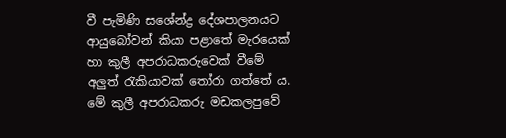වී පැමිණි සශේන්ද්‍ර දේශපාලනයට ආයුබෝවන් කියා පළාතේ මැරයෙක් හා කුලී අපරාධකරුවෙක් වීමේ අලුත් රැකියාවක් තෝරා ගත්තේ ය. මේ කුලී අපරාධකරු මඩකලපුවේ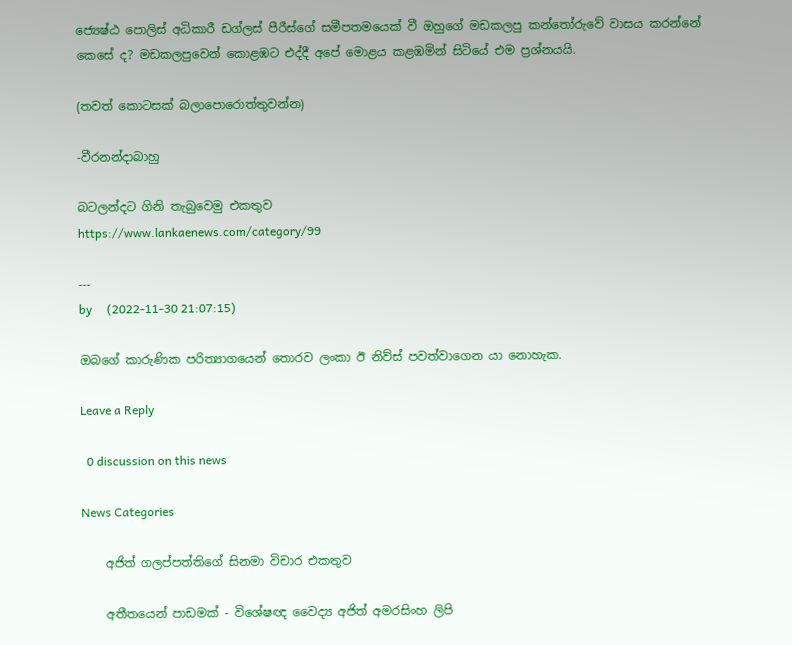ජ්‍යෙෂ්ඨ පොලිස් අධිකාරී ඩග්ලස් පීරීස්ගේ සමීපතමයෙක් වී ඔහුගේ මඩකලපු කන්තෝරුවේ වාසය කරන්නේ කෙසේ ද? මඩකලපුවෙන් කොළඹට එද්දී අපේ මොළය කළඹමින් සිටියේ එම ප්‍රශ්නයයි.

(තවත් කොටසක් බලාපොරොත්තුවන්න)

-වීරනන්දාබාහු

බටලන්දට ගිනි තැබුවෙමු එකතුව
https://www.lankaenews.com/category/99

---
by     (2022-11-30 21:07:15)

ඔබගේ කාරුණික පරිත්‍යාගයෙන් තොරව ලංකා ඊ නිව්ස් පවත්වාගෙන යා නොහැක.

Leave a Reply

  0 discussion on this news

News Categories

    අජිත් ගලප්පත්තිගේ සිනමා විචාර එකතුව

    අතීතයෙන් පාඩමක් - විශේෂඥ වෛද්‍ය අජිත් අමරසිංහ ලිපි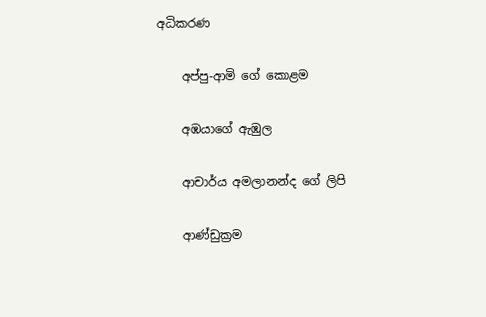අධිකරණ

    අප්පු-ආමි ගේ ‌කොළම

    අඹයාගේ ඇඹුල

    ආචාර්ය අමලානන්ද ‌ගේ ලිපි

    ආණ්ඩුක්‍රම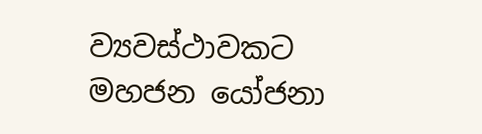ව්‍යවස්ථාවකට මහජන යෝජනා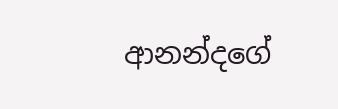ආනන්දගේ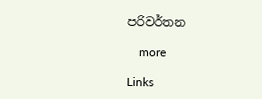පරිවර්තන

    more

Links